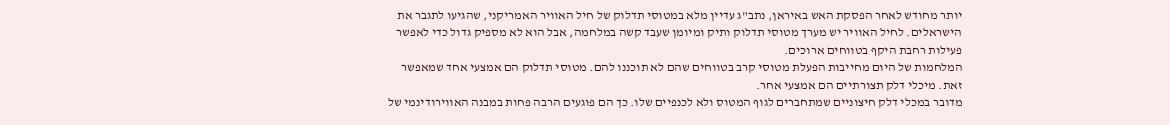יותר מחודש לאחר הפסקת האש באיראן, נתב"ג עדיין מלא במטוסי תדלוק של חיל האוויר האמריקני, שהגיעו לתגבר את הישראלים. לחיל האוויר יש מערך מטוסי תדלוק ותיק ומיומן שעבד קשה במלחמה, אבל הוא לא מספיק גדול כדי לאפשר פעילות רחבת היקף בטווחים ארוכים.
המלחמות של היום מחייבות הפעלת מטוסי קרב בטווחים שהם לא תוכננו להם. מטוסי תדלוק הם אמצעי אחד שמאפשר זאת. מיכלי דלק תצורתיים הם אמצעי אחר.
מדובר במכלי דלק חיצוניים שמתחברים לגוף המטוס ולא לכנפיים שלו. כך הם פוגעים הרבה פחות במבנה האווירודינמי של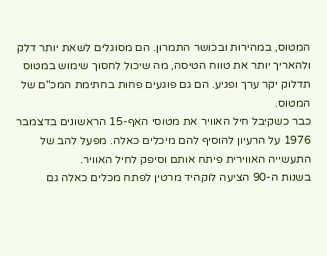המטוס, במהירות ובכושר התמרון. הם מסוגלים לשאת יותר דלק ולהאריך יותר את טווח הטיסה, מה שיכול לחסוך שימוש במטוס תדלוק יקר ערך ופגיע. הם גם פוגעים פחות בחתימת המכ"ם של המטוס.
כבר כשקיבל חיל האוויר את מטוסי האף-15 הראשונים בדצמבר 1976 על הרעיון להוסיף להם מיכלים כאלה. מפעל להב של התעשייה האווירית פיתח אותם וסיפק לחיל האוויר.
בשנות ה-90 הציעה לוקהיד מרטין לפתח מכלים כאלה גם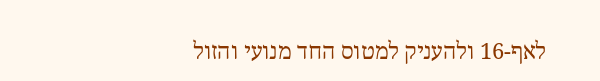לאף-16 ולהעניק למטוס החד מנועי והזול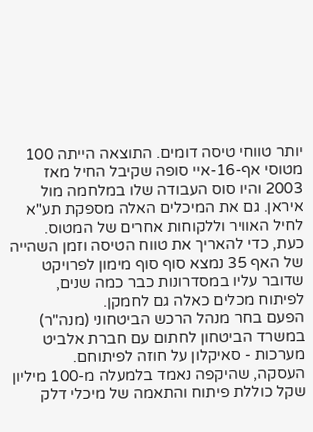יותר טווחי טיסה דומים. התוצאה הייתה 100 מטוסי אף-16-איי סופה שקיבל החיל מאז 2003 והיו סוס העבודה שלו במלחמה מול איראן. גם את המיכלים האלה מספקת תע"א לחיל האוויר וללקוחות אחרים של המטוס.
כעת, כדי להאריך את טווח הטיסה וזמן השהייה של האף 35 נמצא סוף סוף מימון לפרויקט שדובר עליו במסדרונות כבר כמה שנים, לפיתוח מכלים כאלה גם לחמקן.
הפעם בחר מנהל הרכש הביטחוני (מנה"ר) במשרד הביטחון לחתום עם חברת אלביט מערכות - סאיקלון על חוזה לפיתוחם.
העסקה, שהיקפה נאמד בלמעלה מ-100 מיליון שקל כוללת פיתוח והתאמה של מיכלי דלק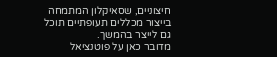חיצוניים, שסאיקלון המתמחה בייצור מכללים תעופתיים תוכל גם לייצר בהמשך.
מדובר כאן על פוטנציאל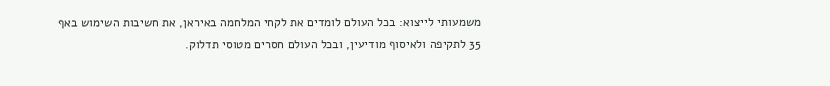משמעותי לייצוא: בכל העולם לומדים את לקחי המלחמה באיראן, את חשיבות השימוש באף 35 לתקיפה ולאיסוף מודיעין, ובכל העולם חסרים מטוסי תדלוק.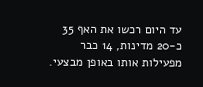עד היום רכשו את האף 35 כ-20 מדינות, 14 כבר מפעילות אותו באופן מבצעי.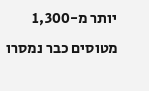יותר מ-1,300 מטוסים כבר נמסרו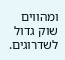ומהווים שוק גדול לשדרוגים.